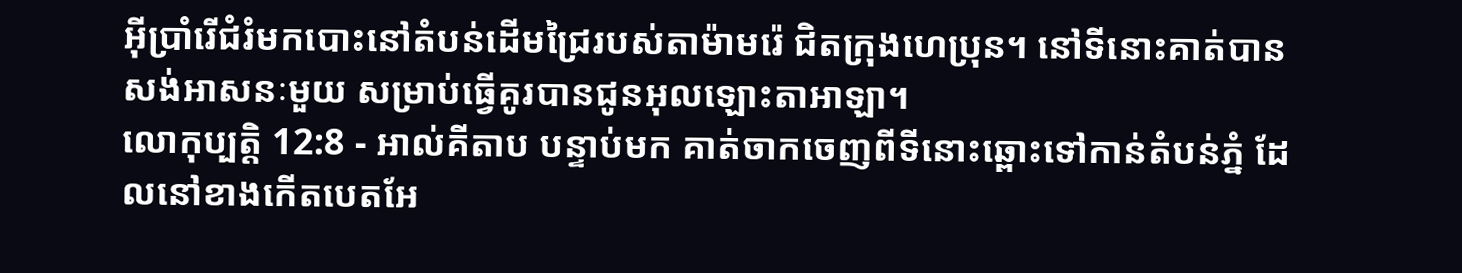អ៊ីប្រាំរើជំរំមកបោះនៅតំបន់ដើមជ្រៃរបស់តាម៉ាមរ៉េ ជិតក្រុងហេប្រុន។ នៅទីនោះគាត់បានសង់អាសនៈមួយ សម្រាប់ធ្វើគូរបានជូនអុលឡោះតាអាឡា។
លោកុប្បត្តិ 12:8 - អាល់គីតាប បន្ទាប់មក គាត់ចាកចេញពីទីនោះឆ្ពោះទៅកាន់តំបន់ភ្នំ ដែលនៅខាងកើតបេតអែ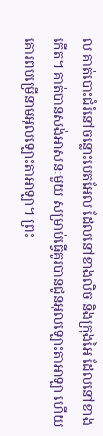ល គាត់បោះជំរំនៅចន្លោះបេតអែល ដែលនៅខាងលិច និងក្រុងអៃ ដែលនៅខាងកើត។ គាត់បានសង់អាសនៈមួយ សម្រាប់ធ្វើគូរបានជូនអុលឡោះតាអាឡា ហើយគោរពបម្រើនាមអុលឡោះតាអាឡា។ ព្រះ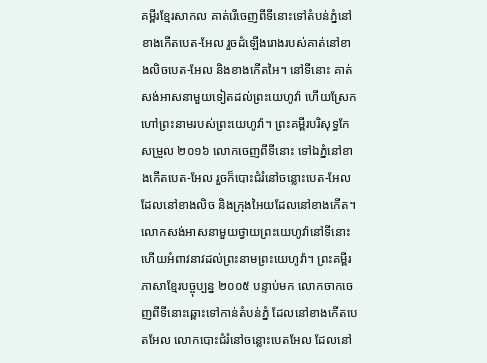គម្ពីរខ្មែរសាកល គាត់រើចេញពីទីនោះទៅតំបន់ភ្នំនៅខាងកើតបេត-អែល រួចដំឡើងរោងរបស់គាត់នៅខាងលិចបេត-អែល និងខាងកើតអៃ។ នៅទីនោះ គាត់សង់អាសនាមួយទៀតដល់ព្រះយេហូវ៉ា ហើយស្រែកហៅព្រះនាមរបស់ព្រះយេហូវ៉ា។ ព្រះគម្ពីរបរិសុទ្ធកែសម្រួល ២០១៦ លោកចេញពីទីនោះ ទៅឯភ្នំនៅខាងកើតបេត-អែល រួចក៏បោះជំរំនៅចន្លោះបេត-អែល ដែលនៅខាងលិច និងក្រុងអៃយដែលនៅខាងកើត។ លោកសង់អាសនាមួយថ្វាយព្រះយេហូវ៉ានៅទីនោះ ហើយអំពាវនាវដល់ព្រះនាមព្រះយេហូវ៉ា។ ព្រះគម្ពីរភាសាខ្មែរបច្ចុប្បន្ន ២០០៥ បន្ទាប់មក លោកចាកចេញពីទីនោះឆ្ពោះទៅកាន់តំបន់ភ្នំ ដែលនៅខាងកើតបេតអែល លោកបោះជំរំនៅចន្លោះបេតអែល ដែលនៅ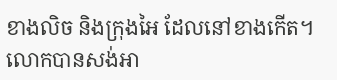ខាងលិច និងក្រុងអៃ ដែលនៅខាងកើត។ លោកបានសង់អា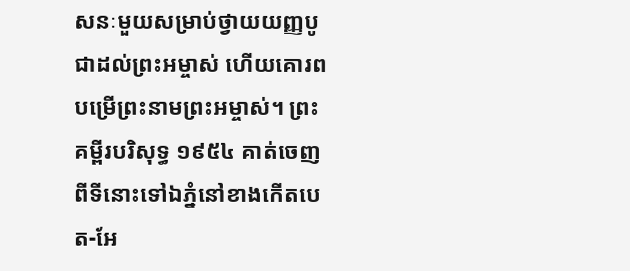សនៈមួយសម្រាប់ថ្វាយយញ្ញបូជាដល់ព្រះអម្ចាស់ ហើយគោរពបម្រើព្រះនាមព្រះអម្ចាស់។ ព្រះគម្ពីរបរិសុទ្ធ ១៩៥៤ គាត់ចេញពីទីនោះទៅឯភ្នំនៅខាងកើតបេត-អែ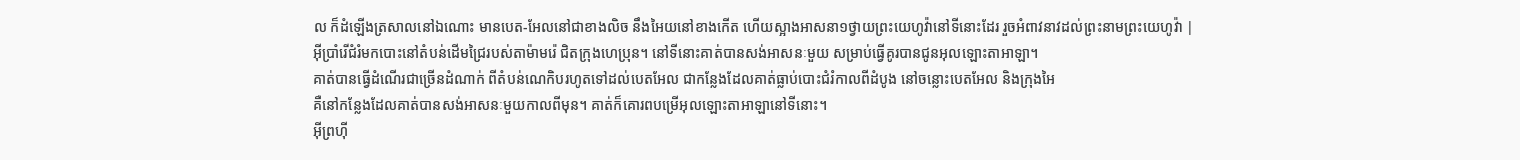ល ក៏ដំឡើងត្រសាលនៅឯណោះ មានបេត-អែលនៅជាខាងលិច នឹងអៃយនៅខាងកើត ហើយស្អាងអាសនា១ថ្វាយព្រះយេហូវ៉ានៅទីនោះដែរ រួចអំពាវនាវដល់ព្រះនាមព្រះយេហូវ៉ា |
អ៊ីប្រាំរើជំរំមកបោះនៅតំបន់ដើមជ្រៃរបស់តាម៉ាមរ៉េ ជិតក្រុងហេប្រុន។ នៅទីនោះគាត់បានសង់អាសនៈមួយ សម្រាប់ធ្វើគូរបានជូនអុលឡោះតាអាឡា។
គាត់បានធ្វើដំណើរជាច្រើនដំណាក់ ពីតំបន់ណេកិបរហូតទៅដល់បេតអែល ជាកន្លែងដែលគាត់ធ្លាប់បោះជំរំកាលពីដំបូង នៅចន្លោះបេតអែល និងក្រុងអៃ
គឺនៅកន្លែងដែលគាត់បានសង់អាសនៈមួយកាលពីមុន។ គាត់ក៏គោរពបម្រើអុលឡោះតាអាឡានៅទីនោះ។
អ៊ីព្រហ៊ី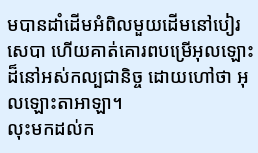មបានដាំដើមអំពិលមួយដើមនៅបៀរសេបា ហើយគាត់គោរពបម្រើអុលឡោះដ៏នៅអស់កល្បជានិច្ច ដោយហៅថា អុលឡោះតាអាឡា។
លុះមកដល់ក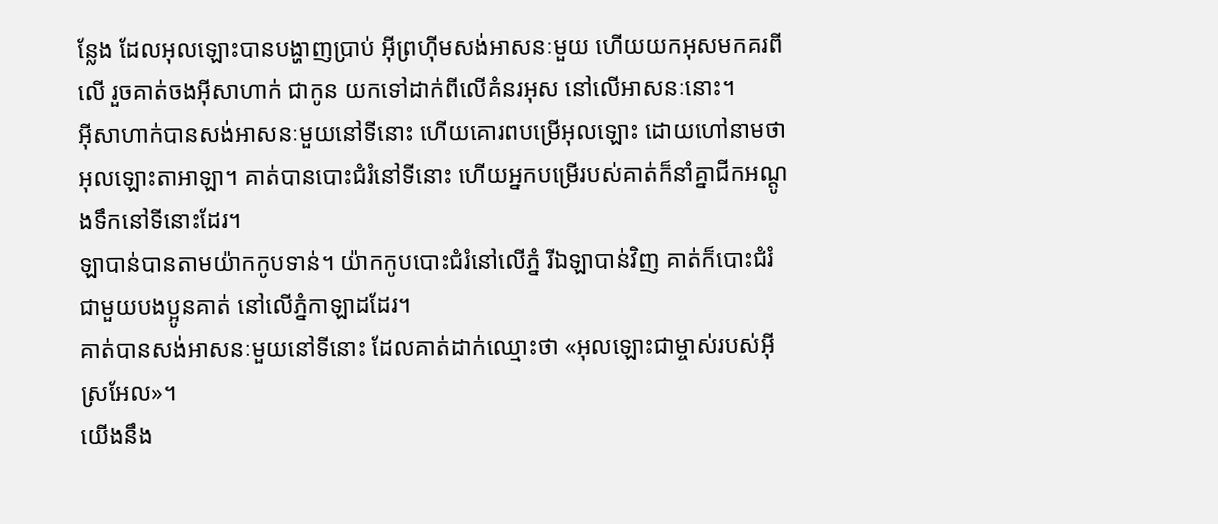ន្លែង ដែលអុលឡោះបានបង្ហាញប្រាប់ អ៊ីព្រហ៊ីមសង់អាសនៈមួយ ហើយយកអុសមកគរពីលើ រួចគាត់ចងអ៊ីសាហាក់ ជាកូន យកទៅដាក់ពីលើគំនរអុស នៅលើអាសនៈនោះ។
អ៊ីសាហាក់បានសង់អាសនៈមួយនៅទីនោះ ហើយគោរពបម្រើអុលឡោះ ដោយហៅនាមថាអុលឡោះតាអាឡា។ គាត់បានបោះជំរំនៅទីនោះ ហើយអ្នកបម្រើរបស់គាត់ក៏នាំគ្នាជីកអណ្តូងទឹកនៅទីនោះដែរ។
ឡាបាន់បានតាមយ៉ាកកូបទាន់។ យ៉ាកកូបបោះជំរំនៅលើភ្នំ រីឯឡាបាន់វិញ គាត់ក៏បោះជំរំជាមួយបងប្អូនគាត់ នៅលើភ្នំកាឡាដដែរ។
គាត់បានសង់អាសនៈមួយនៅទីនោះ ដែលគាត់ដាក់ឈ្មោះថា «អុលឡោះជាម្ចាស់របស់អ៊ីស្រអែល»។
យើងនឹង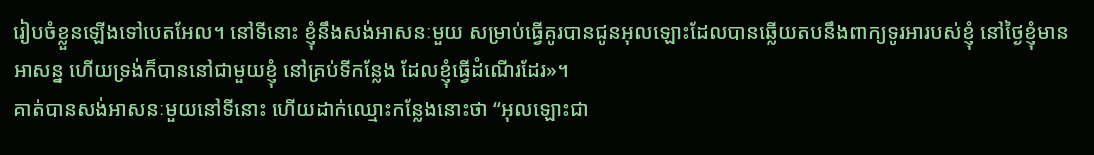រៀបចំខ្លួនឡើងទៅបេតអែល។ នៅទីនោះ ខ្ញុំនឹងសង់អាសនៈមួយ សម្រាប់ធ្វើគូរបានជូនអុលឡោះដែលបានឆ្លើយតបនឹងពាក្យទូរអារបស់ខ្ញុំ នៅថ្ងៃខ្ញុំមានអាសន្ន ហើយទ្រង់ក៏បាននៅជាមួយខ្ញុំ នៅគ្រប់ទីកន្លែង ដែលខ្ញុំធ្វើដំណើរដែរ»។
គាត់បានសង់អាសនៈមួយនៅទីនោះ ហើយដាក់ឈ្មោះកន្លែងនោះថា “អុលឡោះជា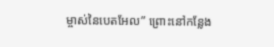ម្ចាស់នៃបេតអែល” ព្រោះនៅកន្លែង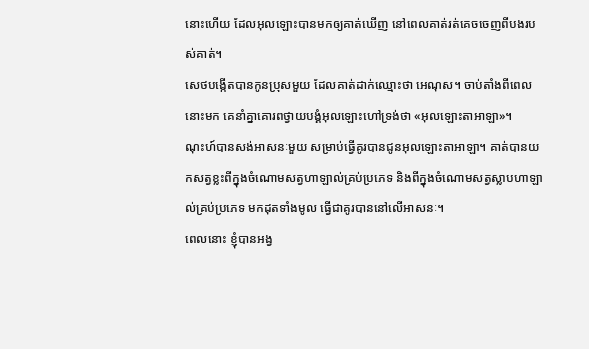នោះហើយ ដែលអុលឡោះបានមកឲ្យគាត់ឃើញ នៅពេលគាត់រត់គេចចេញពីបងរបស់គាត់។
សេថបង្កើតបានកូនប្រុសមួយ ដែលគាត់ដាក់ឈ្មោះថា អេណុស។ ចាប់តាំងពីពេលនោះមក គេនាំគ្នាគោរពថ្វាយបង្គំអុលឡោះហៅទ្រង់ថា «អុលឡោះតាអាឡា»។
ណុះហ៍បានសង់អាសនៈមួយ សម្រាប់ធ្វើគូរបានជូនអុលឡោះតាអាឡា។ គាត់បានយកសត្វខ្លះពីក្នុងចំណោមសត្វហាឡាល់គ្រប់ប្រភេទ និងពីក្នុងចំណោមសត្វស្លាបហាឡាល់គ្រប់ប្រភេទ មកដុតទាំងមូល ធ្វើជាគូរបាននៅលើអាសនៈ។
ពេលនោះ ខ្ញុំបានអង្វ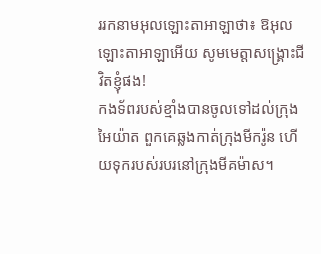ររកនាមអុលឡោះតាអាឡាថា៖ ឱអុលឡោះតាអាឡាអើយ សូមមេត្តាសង្គ្រោះជីវិតខ្ញុំផង!
កងទ័ពរបស់ខ្មាំងបានចូលទៅដល់ក្រុងអៃយ៉ាត ពួកគេឆ្លងកាត់ក្រុងមីករ៉ូន ហើយទុករបស់របរនៅក្រុងមីគម៉ាស។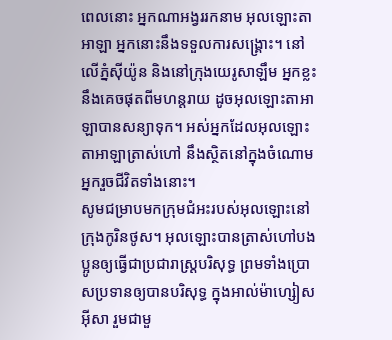ពេលនោះ អ្នកណាអង្វររកនាម អុលឡោះតាអាឡា អ្នកនោះនឹងទទួលការសង្គ្រោះ។ នៅលើភ្នំស៊ីយ៉ូន និងនៅក្រុងយេរូសាឡឹម អ្នកខ្លះនឹងគេចផុតពីមហន្តរាយ ដូចអុលឡោះតាអាឡាបានសន្យាទុក។ អស់អ្នកដែលអុលឡោះតាអាឡាត្រាស់ហៅ នឹងស្ថិតនៅក្នុងចំណោមអ្នករួចជីវិតទាំងនោះ។
សូមជម្រាបមកក្រុមជំអះរបស់អុលឡោះនៅក្រុងកូរិនថូស។ អុលឡោះបានត្រាស់ហៅបងប្អូនឲ្យធ្វើជាប្រជារាស្ដ្របរិសុទ្ធ ព្រមទាំងប្រោសប្រទានឲ្យបានបរិសុទ្ធ ក្នុងអាល់ម៉ាហ្សៀសអ៊ីសា រួមជាមួ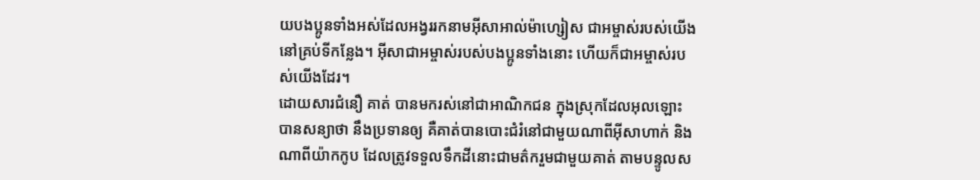យបងប្អូនទាំងអស់ដែលអង្វររកនាមអ៊ីសាអាល់ម៉ាហ្សៀស ជាអម្ចាស់របស់យើងនៅគ្រប់ទីកន្លែង។ អ៊ីសាជាអម្ចាស់របស់បងប្អូនទាំងនោះ ហើយក៏ជាអម្ចាស់របស់យើងដែរ។
ដោយសារជំនឿ គាត់ បានមករស់នៅជាអាណិកជន ក្នុងស្រុកដែលអុលឡោះបានសន្យាថា នឹងប្រទានឲ្យ គឺគាត់បានបោះជំរំនៅជាមួយណាពីអ៊ីសាហាក់ និងណាពីយ៉ាកកូប ដែលត្រូវទទួលទឹកដីនោះជាមត៌ករួមជាមួយគាត់ តាមបន្ទូលស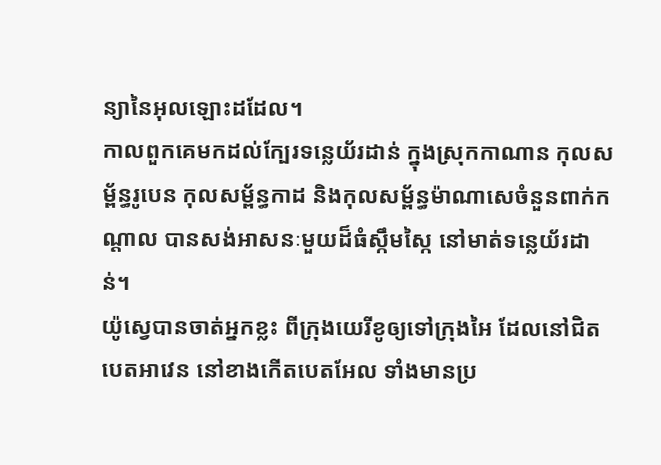ន្យានៃអុលឡោះដដែល។
កាលពួកគេមកដល់ក្បែរទន្លេយ័រដាន់ ក្នុងស្រុកកាណាន កុលសម្ព័ន្ធរូបេន កុលសម្ព័ន្ធកាដ និងកុលសម្ព័ន្ធម៉ាណាសេចំនួនពាក់កណ្តាល បានសង់អាសនៈមួយដ៏ធំស្កឹមស្កៃ នៅមាត់ទន្លេយ័រដាន់។
យ៉ូស្វេបានចាត់អ្នកខ្លះ ពីក្រុងយេរីខូឲ្យទៅក្រុងអៃ ដែលនៅជិតបេតអាវេន នៅខាងកើតបេតអែល ទាំងមានប្រ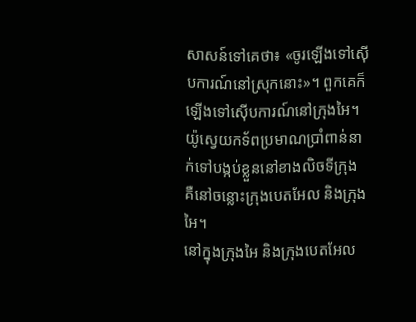សាសន៍ទៅគេថា៖ «ចូរឡើងទៅស៊ើបការណ៍នៅស្រុកនោះ»។ ពួកគេក៏ឡើងទៅស៊ើបការណ៍នៅក្រុងអៃ។
យ៉ូស្វេយកទ័ពប្រមាណប្រាំពាន់នាក់ទៅបង្កប់ខ្លួននៅខាងលិចទីក្រុង គឺនៅចន្លោះក្រុងបេតអែល និងក្រុងអៃ។
នៅក្នុងក្រុងអៃ និងក្រុងបេតអែល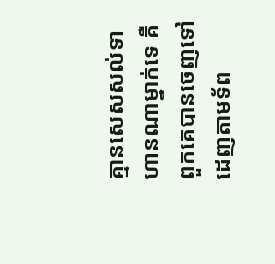គ្មានសេសសល់ទាហានណាម្នាក់ទេ គឺពួកគេបានចេញទៅដេញតាមទ័ព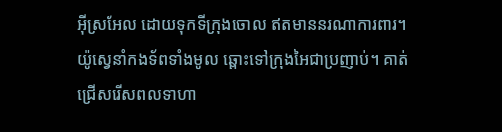អ៊ីស្រអែល ដោយទុកទីក្រុងចោល ឥតមាននរណាការពារ។
យ៉ូស្វេនាំកងទ័ពទាំងមូល ឆ្ពោះទៅក្រុងអៃជាប្រញាប់។ គាត់ជ្រើសរើសពលទាហា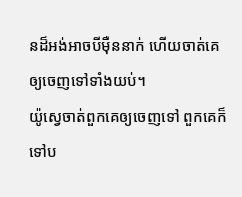នដ៏អង់អាចបីម៉ឺននាក់ ហើយចាត់គេឲ្យចេញទៅទាំងយប់។
យ៉ូស្វេចាត់ពួកគេឲ្យចេញទៅ ពួកគេក៏ទៅប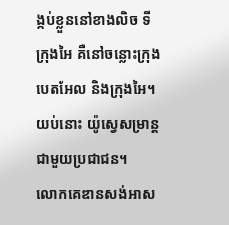ង្កប់ខ្លួននៅខាងលិច ទីក្រុងអៃ គឺនៅចន្លោះក្រុងបេតអែល និងក្រុងអៃ។ យប់នោះ យ៉ូស្វេសម្រាន្តជាមួយប្រជាជន។
លោកគេឌានសង់អាស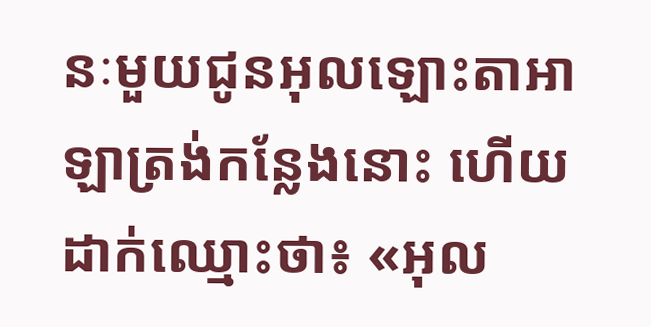នៈមួយជូនអុលឡោះតាអាឡាត្រង់កន្លែងនោះ ហើយដាក់ឈ្មោះថា៖ «អុល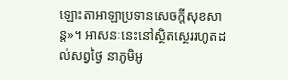ឡោះតាអាឡាប្រទានសេចក្តីសុខសាន្ត»។ អាសនៈនេះនៅស្ថិតស្ថេររហូតដល់សព្វថ្ងៃ នាភូមិអូ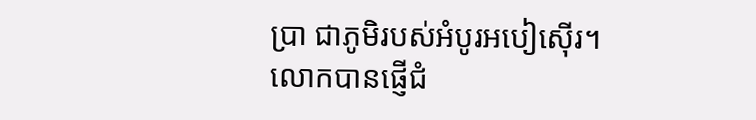ប្រា ជាភូមិរបស់អំបូរអបៀស៊ើរ។
លោកបានផ្ញើជំ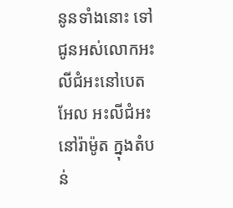នូនទាំងនោះ ទៅជូនអស់លោកអះលីជំអះនៅបេតអែល អះលីជំអះនៅរ៉ាម៉ូត ក្នុងតំបន់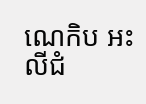ណេកិប អះលីជំ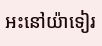អះនៅយ៉ាទៀរ